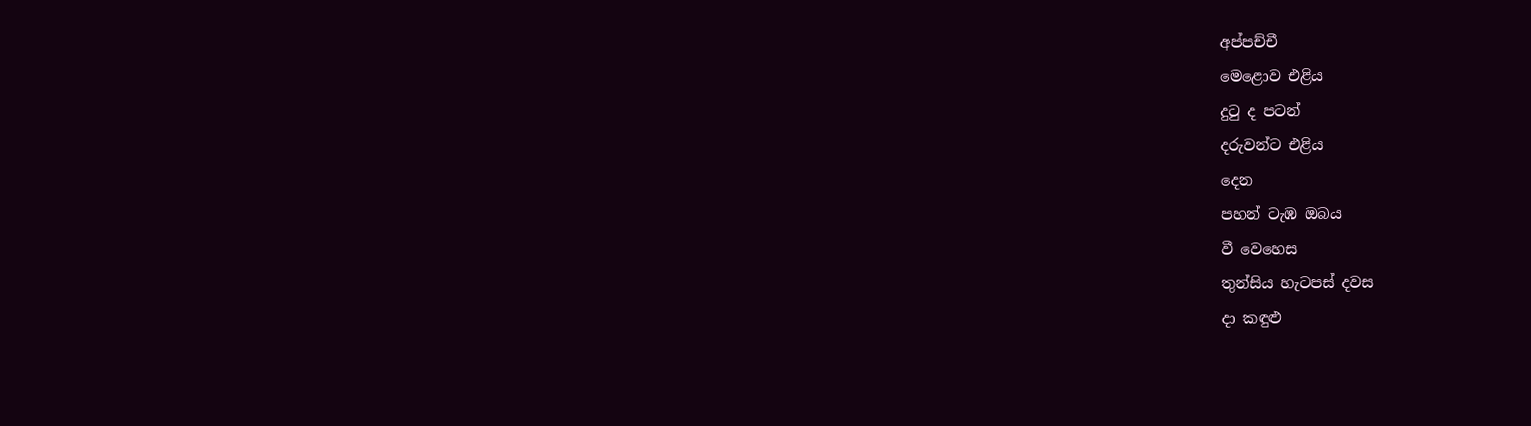අප්පච්චී
මෙළොව එළිය
දුටු ද පටන්
දරුවන්ට එළිය
දෙන
පහන් ටැඹ ඔබය
වී වෙහෙස
තුන්සිය හැටපස් දවස
දා කඳුළු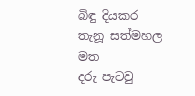බිඳු දියකර
තැනූ සත්මහල මත
දරු පැටවු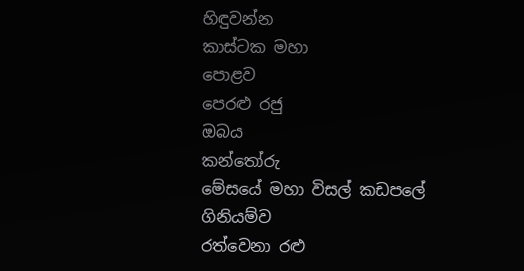හිඳුවන්න
කාස්ටක මහා
පොළව
පෙරළු රජු
ඔබය
කන්තෝරු
මේසයේ මහා විසල් කඩපලේ
ගිනියම්ව
රත්වෙනා රළු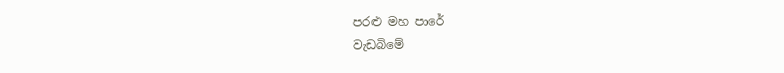පරළු මහ පාරේ
වැඩබිමේ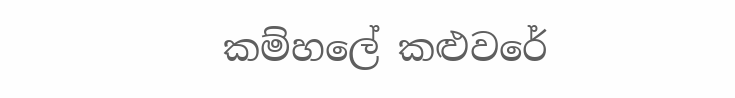කම්හලේ කළුවරේ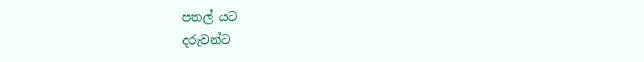පතල් යට
දරුවන්ට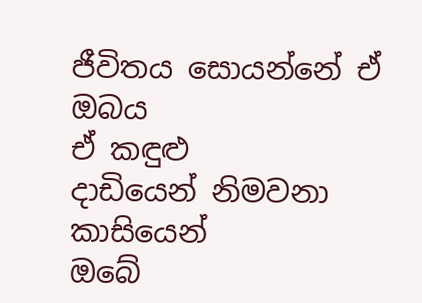ජීවිතය සොයන්නේ ඒ ඔබය
ඒ කඳුළු
දාඩියෙන් නිමවනා කාසියෙන්
ඔබේ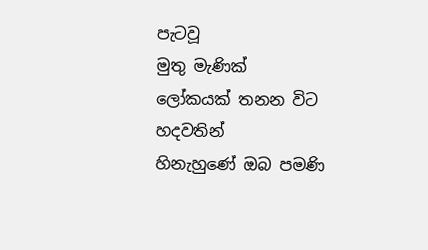පැටවූ
මුතු මැණික් ලෝකයක් තනන විට
හදවතින්
හිනැහුණේ ඔබ පමණි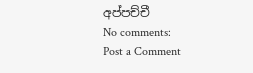අප්පච්චී
No comments:
Post a Comment